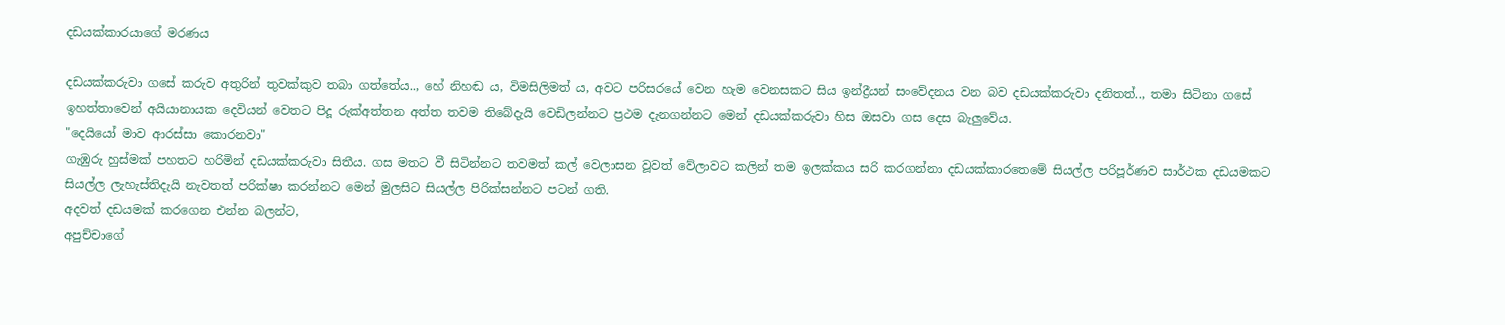දඩයක්කාරයාගේ මරණය

දඩයක්කරුවා ගසේ කරුව අතුරින් තුවක්කුව තබා ගත්තේය.., හේ නිහඬ ය, විමසිලිමත් ය, අවට පරිසරයේ වෙන හැම වෙනසකට සිය ඉන්ද්‍රීයන් සංවේදනය වන බව දඩයක්කරුවා දනිතත්.., තමා සිටිනා ගසේ ඉහත්තාවෙන් අයියානායක දෙවියන් වෙතට පිදූ රුක්අත්තන අත්ත තවම තිබේදැයි වෙඩිලන්නට ප්‍රථම දැනගන්නට මෙන් දඩයක්කරුවා හිස ඔසවා ගස දෙස බැලුවේය.
"දෙයියෝ මාව ආරස්සා කොරනවා"
ගැඹුරු හුස්මක් පහතට හරිමින් දඩයක්කරුවා සිතීය. ගස මතට වී සිටින්නට තවමත් කල් වෙලාසන වූවත් වේලාවට කලින් තම ඉලක්කය සරි කරගන්නා දඩයක්කාරතෙමේ සියල්ල පරිපූර්ණව සාර්ථක දඩයමකට සියල්ල ලැහැස්තිදැයි නැවතත් පරික්ෂා කරන්නට මෙන් මුලසිට සියල්ල පිරික්සන්නට පටන් ගති.
අදවත් දඩයමක් කරගෙන එන්න බලන්ට,
අපුච්චාගේ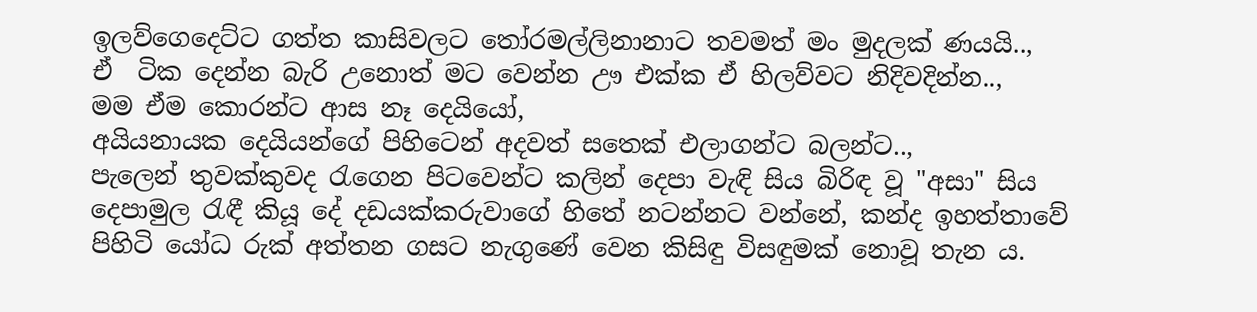ඉලව්ගෙදෙට්ට ගත්ත කාසිවලට තෝරමල්ලිනානාට තවමත් මං මුදලක් ණයයි..,
ඒ  ටික දෙන්න බැරි උනොත් මට වෙන්න ඌ එක්ක ඒ හිලව්වට නිදිවදින්න..,
මම ඒම කොරන්ට ආස නෑ දෙයියෝ,
අයියනායක දෙයියන්ගේ පිහිටෙන් අදවත් සතෙක් එලාගන්ට බලන්ට..,
පැලෙන් තුවක්කුවද රැගෙන පිටවෙන්ට කලින් දෙපා වැඳි සිය බිරිඳ වූ "අසා" සිය දෙපාමුල රැඳී කියූ දේ දඩයක්කරුවාගේ හිතේ නටන්නට වන්නේ, කන්ද ඉහත්තාවේ පිහිටි යෝධ රුක් අත්තන ගසට නැගුණේ වෙන කිසිඳු විසඳුමක් නොවූ තැන ය.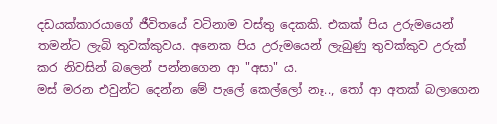දඩයක්කාරයාගේ ජීවිතයේ වටිනාම වස්තු දෙකකි. එකක් පිය උරුමයෙන් තමන්ට ලැබි තුවක්කුවය. අනෙක පිය උරුමයෙන් ලැබුණු තුවක්කුව උරුක් කර නිවසින් බලෙන් පන්නගෙන ආ "අසා" ය.
මස් මරන එවුන්ට දෙන්න මේ පැලේ කෙල්ලෝ නෑ.., තෝ ආ අතක් බලාගෙන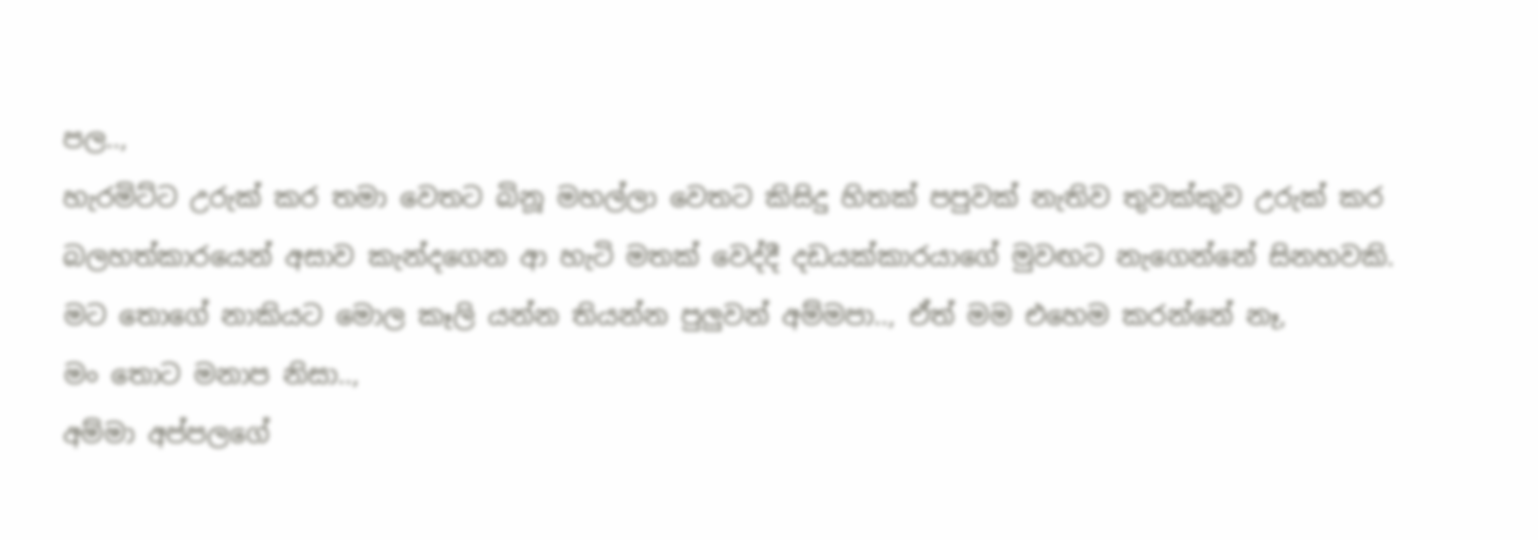පල..,
හැරමිට්ට උරුක් කර තමා වෙතට බිනූ මහල්ලා වෙතට කිසිදු හිතක් පපුවක් නැතිව තුවක්කුව උරුක් කර බලහත්කාරයෙන් අසාව කැන්දගෙන ආ හැටි මතක් වෙද්දී දඩයක්කාරයාගේ මුවඟට නැගෙන්නේ සිනහවකි.
මට තොගේ නාකියට මොල කෑලි යන්න තියන්න පුලුවන් අම්මපා.., ඒත් මම එහෙම කරන්නේ නෑ,
මං තොට‍ මනාප නිසා..,
අම්මා අප්පලගේ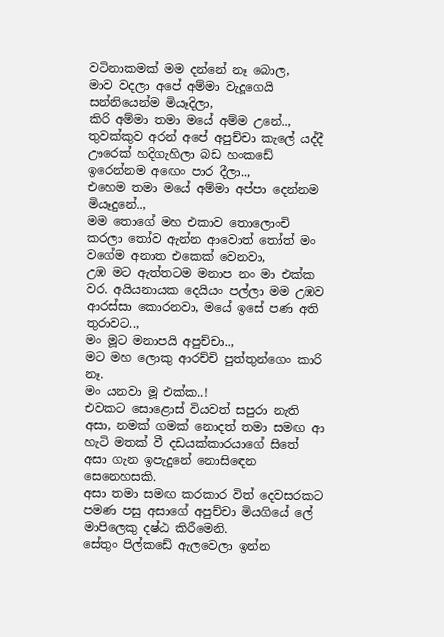වටිනාකමක් මම දන්නේ නෑ බොල,
මාව වදලා අපේ අම්මා වැදූගෙයි සන්නියෙන්ම මියෑදිලා,
කිරි අම්මා තමා මයේ අම්ම උනේ..,
තුවක්කුව අරන් අපේ අපුච්චා කැලේ යද්දී ඌරෙක් හදිගැහිලා බඩ හංකඩේ ඉරෙන්නම අඟෙං පාර දීලා..,
එහෙම තමා මයේ අම්මා අප්පා දෙන්නම මියෑදුනේ..,
මම තොගේ මහ එකාව තොලොංචි කරලා තෝව ඇන්න ආවොත් තෝත් මං වගේම අනාත එකෙක් වෙනවා,
උඹ මට ඇත්තටම මනාප නං මා එක්ක වර. අයියනායක දෙයියං පල්ලා මම උඹව ආරස්සා කොරනවා, මයේ ඉසේ පණ අති තුරාවට..,
මං මූට මනාපයි අපුච්චා..,
මට මහ ලොකු ආරච්චි පුත්තුන්ගෙං කාරි නෑ.
මං යනවා මූ එක්ක..!
එවකට සොළොස් වියවත් සපුරා නැති අසා, නමක් ගමක් නොදත් තමා සමඟ ආ හැටි මතක් වී දඩයක්කාරයාගේ සිතේ අසා ගැන ඉපැදුනේ නොසිඳෙන සෙනෙහසකි.
අසා තමා සමඟ කරකාර විත් දෙවසරකට පමණ පසු අසාගේ අපුච්චා මියගියේ ලේ මාපිලෙකු දෂ්ඨ කිරීමෙනි.
සේතුං පිල්කඩේ ඇලවෙලා ඉන්න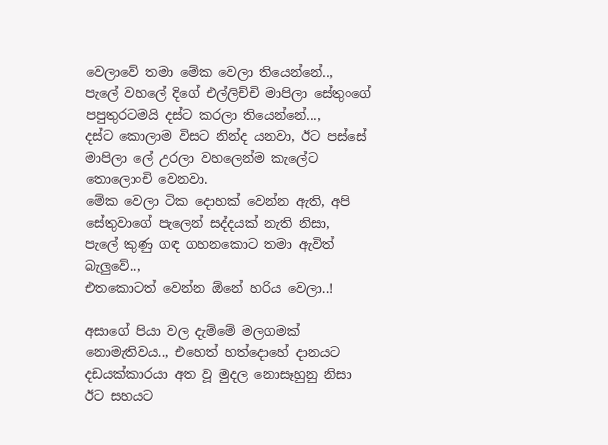වෙලාවේ තමා මේක වෙලා තියෙන්නේ..,
පැලේ වහලේ දිගේ එල්ලිච්චි මාපිලා සේතුංගේ පපුතුරටමයි දස්ට කරලා තියෙන්නේ...,
දස්ට කොලාම විසට නින්ද යනවා, ඊට පස්සේ මාපිලා ලේ උරලා වහලෙන්ම කැලේට තොලොංචි වෙනවා.
මේක වෙලා ටික දොහක් වෙන්න ඇති, අපි සේතුවාගේ පැලෙන් සද්දයක් නැති නිසා,
පැලේ කුණු ගඳ ගහනකොට තමා ඇවිත් බැලුවේ..,
එතකොටත් වෙන්න ඕනේ හරිය වෙලා..!

අසාගේ පියා වල දැම්මේ මලගමක් නොමැතිවය.., එහෙත් හත්දොහේ දානයට දඩයක්කාරයා අත වූ මුදල නොසෑහුනු නිසා ඊට සහයට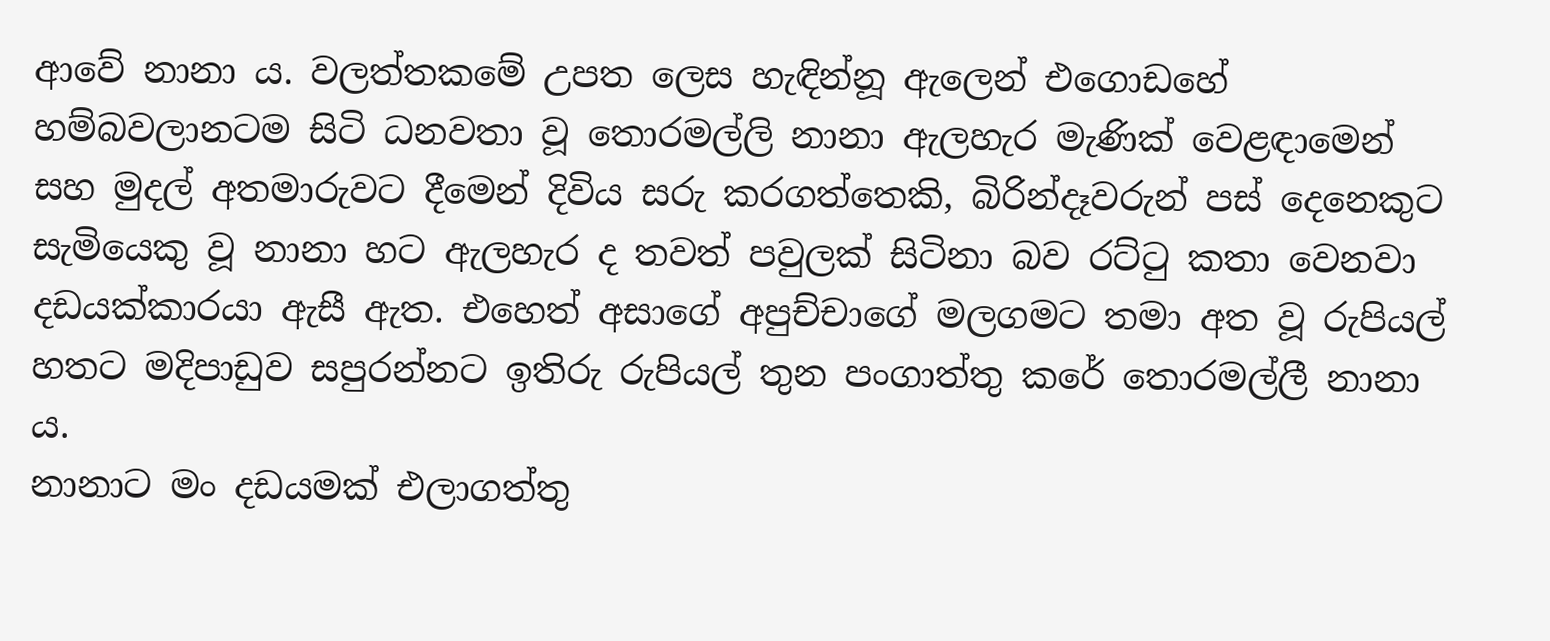ආවේ නානා ය. වලත්තකමේ උපත ලෙස හැඳින්නූ ඇලෙන් එගොඩහේ හම්බවලානටම සිටි ධනවතා වූ තොරමල්ලි නානා ඇලහැර මැණික් වෙළඳාමෙන් සහ මුදල් අතමාරුවට දීමෙන් දිවිය සරු කරගත්තෙකි, බිරින්දෑවරුන් පස් දෙනෙකුට සැමියෙකු වූ නානා හට ඇලහැර ද තවත් පවුලක් සිටිනා බව රට්ටු කතා වෙනවා දඩයක්කාරයා ඇසී ඇත. එහෙත් අසාගේ අපුච්චාගේ මලගමට තමා අත වූ රුපියල් හතට මදිපාඩුව සපුරන්නට ඉතිරු රුපියල් තුන පංගාත්තු කරේ තොරමල්ලී නානා ය.
නානාට මං දඩයමක් එලාගත්තු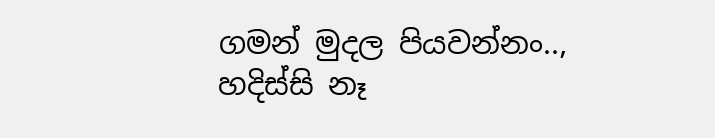ගමන් මුදල පියවන්නං..,
හදිස්සි නෑ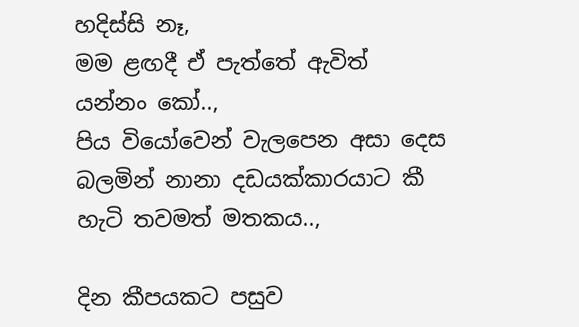හදිස්සි නෑ,
මම ළඟදී ඒ පැත්තේ ඇවිත් යන්නං කෝ..,
පිය වියෝවෙන් වැලපෙන අසා දෙස බලමින් නානා දඩයක්කාරයාට කී හැටි තවමත් මතකය..,

දින කීපයකට පසුව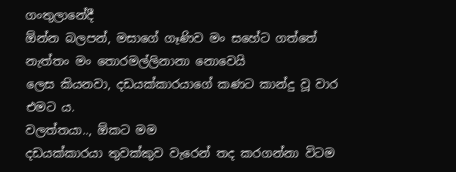ගංතුලානේදී
ඕන්න බලපන්, මසාගේ ගෑණිව මං සහේට ගත්තේ නැත්තං මං තොරමල්ලිනානා නොවෙයි
ලෙස කියනවා, දඩයක්කාරයාගේ කණට කාන්දු වූ වාර එමට ය.
වලත්තයා.., ඕකට මම
දඩයක්කාරයා තුවක්කුව වැරෙන් තද කරගන්නා විටම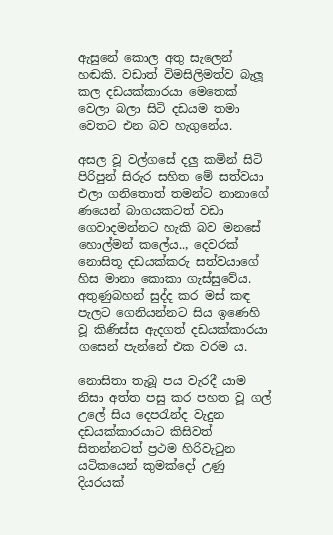ඇසුනේ කොල අතු සැලෙන් හඬකි. වඩාත් විමසිලිමත්ව බැලූ කල දඩයක්කාරයා මෙතෙක් වෙලා බලා සිටි දඩයම තමා වෙතට එන බව හැගුනේය.

අසල වූ වල්ගසේ දලු කමින් සිටි පිරිපුන් සිරුර සහිත මේ සත්වයා එලා ගනිතොත් තමන්ට නානාගේ ණයෙන් බාගයකටත් වඩා ගෙවාදමන්නට හැකි බව මනසේ හොල්මන් කලේය.., දෙවරක් නොසිතූ දඩයක්කරු සත්වයාගේ හිස මානා කොකා ගැස්සුවේය. අතුණුබහන් සුද්ද කර මස් කඳ පැලට ගෙනියන්නට සිය ඉණෙහි වූ කිණිස්ස ඇදගත් දඩයක්කාරයා ගසෙන් පැන්නේ එක වරම ය.

නොසිතා තැබූ පය වැරදී යාම නිසා අත්ත පසු කර පහත වූ ගල් උලේ සිය දෙපරැන්ද වැදුන දඩයක්කාරයාට කිසිවත් සිතන්නටත් ප්‍රථම හිරිවැටුන යටිකයෙන් කුමක්දෝ උණු දියරයක්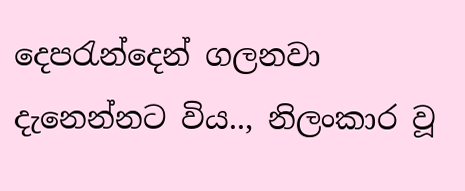දෙපරැන්දෙන් ගලනවා දැනෙන්නට විය.., නිලංකාර වූ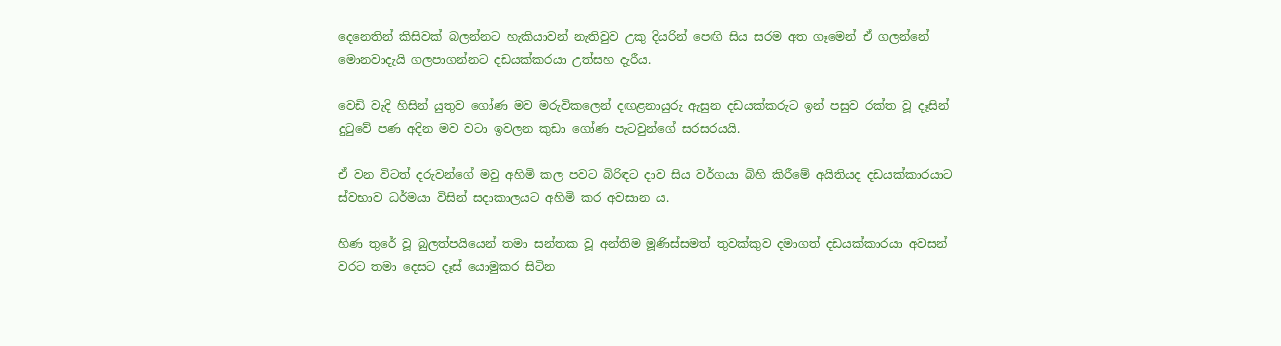දෙනෙතින් කිසිවක් බලන්නට හැකියාවන් නැතිවුව උකු දියරින් පෙඟි සිය සරම අත ගෑමෙන් ඒ ගලන්නේ මොනවාදැයි ගලපාගන්නට දඩයක්කරයා උත්සහ දැරීය.

වෙඩි වැදි හිසින් යුතුව ගෝණ මව මරුවිකලෙන් දඟළනායුරු ඇසුන දඩයක්කරුට ඉන් පසුව රක්ත වූ දෑසින් දුටුවේ පණ අදින මව වටා ඉවලන කුඩා ගෝණ පැටවුන්ගේ සරසරයයි.

ඒ වන විටත් දරුවන්ගේ මවු අහිමි කල පවට බිරිඳට දාව සිය වර්ගයා බිහි කිරීමේ අයිතියද දඩයක්කාරයාට ස්වභාව ධර්මයා විසින් සදාකාලයට අහිමි කර අවසාන ය.

හිණ තුරේ වූ බුලත්පයියෙන් තමා සන්තක වූ අන්තිම මූණිස්සමත් තුවක්කුව දමාගත් දඩයක්කාරයා අවසන් වරට තමා දෙසට දෑස් යොමුකර සිටින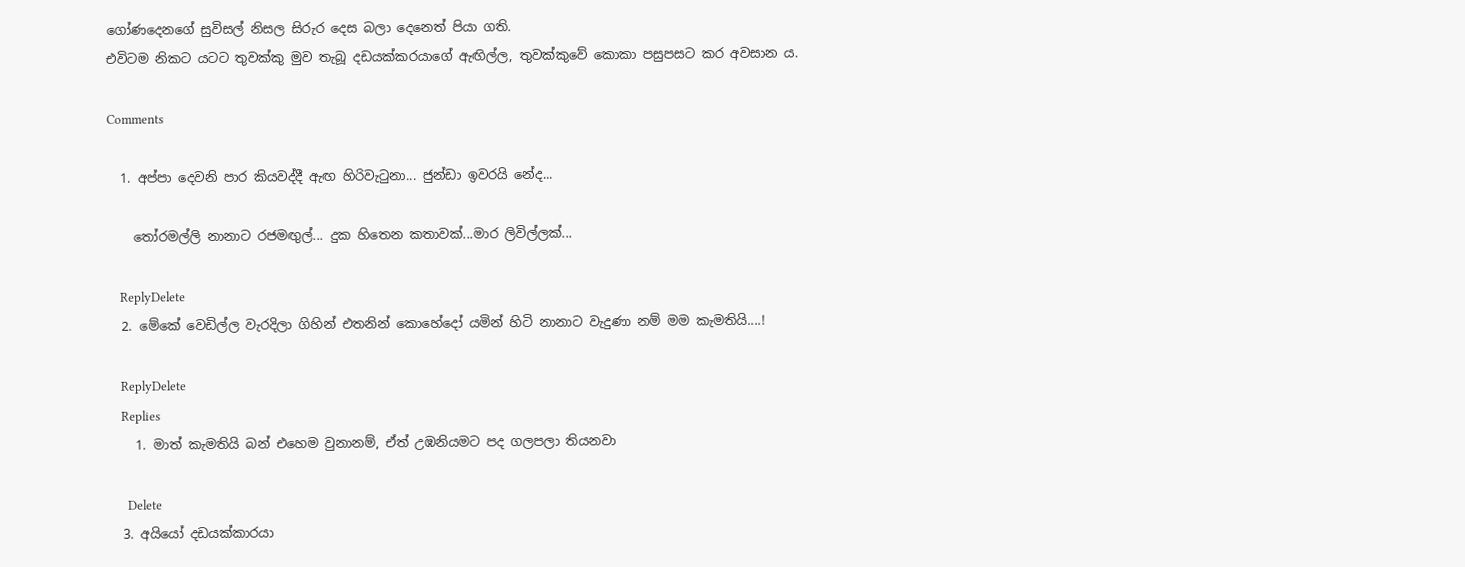ගෝණදෙනගේ සුවිසල් නිසල සිරුර දෙස බලා දෙනෙත් පියා ගති.
එවිටම නිකට යටට තුවක්කු මුව තැබූ දඩයක්කරයාගේ ඇඟිල්ල, තුවක්කුවේ කොකා පසුපසට කර අවසාන ය.

Comments

  1. අප්පා දෙවනි පාර කියවද්දී ඇඟ හිරිවැටුනා... ජුන්ඩා ඉවරයි නේද...

    තෝරමල්ලි නානාට රජමඟුල්... දුක හිතෙන කතාවක්...මාර ලිවිල්ලක්...

    ReplyDelete
  2. මේකේ වෙඩිල්ල වැරදිලා ගිහින් එතනින් කොහේදෝ යමින් හිටි නානාට වැදුණා නම් මම කැමතියි....!

    ReplyDelete
    Replies
    1. මාත් කැමතියි බන් එහෙම වුනානම්, ඒත් උඹනියමට පද ගලපලා තියනවා

      Delete
  3. අයියෝ දඩයක්කාරයා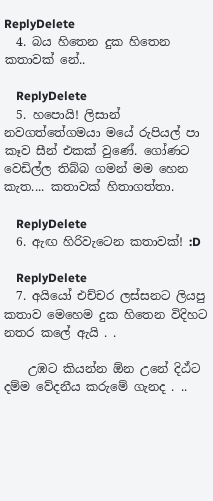ReplyDelete
  4. බය හිතෙන දුක හිතෙන කතාවක් නේ..

    ReplyDelete
  5. හපොයි! ලිසාන් නවගත්තේගමයා මයේ රුපියල් පා කෑව සීන් එකක් වුණේ. ගෝණට වෙඩිල්ල තිබ්බ ගමන් මම හෙන කැත.... කතාවක් හිතාගත්තා.

    ReplyDelete
  6. ඇඟ හිරිවැටෙන කතාවක්! :D

    ReplyDelete
  7. අයියෝ එච්චර ලස්සනට ලියපු කතාව මෙහෙම දුක හිතෙන විදිහට නතර කලේ ඇයි . .

    උඹට කියන්න ඕන උනේ දිඨ්ට දම්ම වේදනීය කරුමේ ගැනද . ..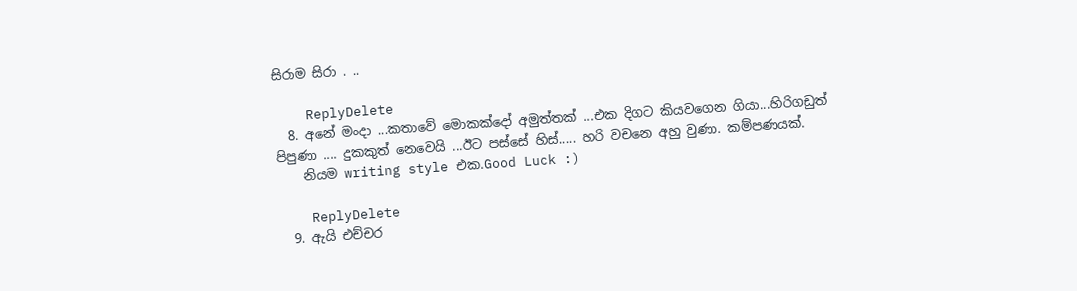සිරාම සිරා . ..

    ReplyDelete
  8. අනේ මංදා ...කතාවේ මොකක්දෝ අමුත්තක් ...එක දිගට කියවගෙන ගියා...හිරිගඩුත් පිපුණා .... දුකකුත් නෙවෙයි ...ඊට පස්සේ හිස්..... හරි වචනෙ අහු වුණා. කම්පණයක්.
    නියම writing style එක.Good Luck :)

    ReplyDelete
  9. ඇයි එච්චර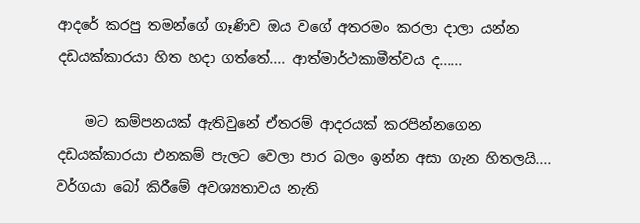ආදරේ කරපු තමන්ගේ ගෑණිව ඔය වගේ අතරමං කරලා දාලා යන්න දඩයක්කාරයා හිත හදා ගත්තේ.... ආත්මාර්ථකාමීත්වය ද......

    මට කම්පනයක් ඇතිවුනේ ඒතරම් ආදරයක් කරපින්නගෙන දඩයක්කාරයා එනකම් පැලට වෙලා පාර බලං ඉන්න අසා ගැන හිතලයි.... වර්ගයා බෝ කිරී‌මේ අවශ්‍යතාවය නැති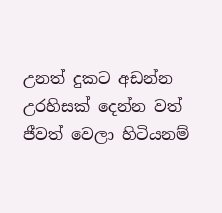උනත් දුකට අඩන්න උරහිසක් දෙන්න වත් ජීවත් වෙලා හිටියනම්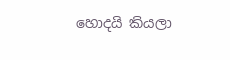හොදයි කියලා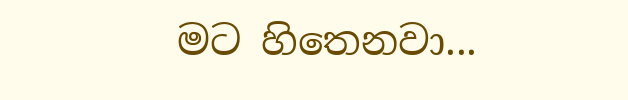මට හිතෙනවා...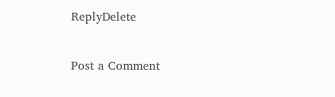ReplyDelete

Post a Comment